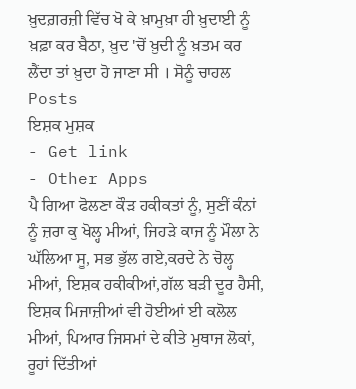ਖ਼ੁਦਗ਼ਰਜ਼ੀ ਵਿੱਚ ਖੋ ਕੇ ਖ਼ਾਮੁਖ਼ਾ ਹੀ ਖ਼ੁਦਾਈ ਨੂੰ ਖ਼ਫ਼ਾ ਕਰ ਬੈਠਾ, ਖ਼ੁਦ 'ਚੋਂ ਖ਼ੁਦੀ ਨੂੰ ਖ਼ਤਮ ਕਰ ਲੈਂਦਾ ਤਾਂ ਖ਼ੁਦਾ ਹੋ ਜਾਣਾ ਸੀ । ਸੋਨੂੰ ਚਾਹਲ
Posts
ਇਸ਼ਕ ਮੁਸ਼ਕ
- Get link
- Other Apps
ਪੈ ਗਿਆ ਫੋਲਣਾ ਕੌੜ ਹਕੀਕਤਾਂ ਨੂੰ, ਸੁਣੀਂ ਕੰਨਾਂ ਨੂੰ ਜ਼ਰਾ ਕੁ ਖੋਲ੍ਹ ਮੀਆਂ, ਜਿਹੜੇ ਕਾਜ ਨੂੰ ਮੌਲਾ ਨੇ ਘੱਲਿਆ ਸੂ, ਸਭ ਭੁੱਲ ਗਏ,ਕਰਦੇ ਨੇ ਚੋਲ੍ਹ ਮੀਆਂ, ਇਸ਼ਕ ਹਕੀਕੀਆਂ,ਗੱਲ ਬੜੀ ਦੂਰ ਹੈਸੀ, ਇਸ਼ਕ ਮਿਜਾਜ਼ੀਆਂ ਵੀ ਹੋਈਆਂ ਈ ਕਲੋਲ ਮੀਆਂ, ਪਿਆਰ ਜਿਸਮਾਂ ਦੇ ਕੀਤੇ ਮੁਥਾਜ ਲੋਕਾਂ, ਰੂਹਾਂ ਦਿੱਤੀਆਂ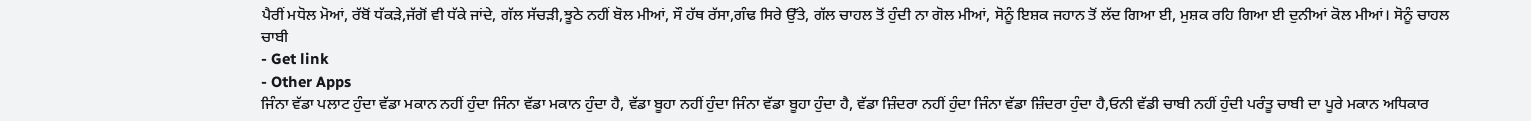ਪੈਰੀਂ ਮਧੋਲ ਮੋਆਂ, ਰੱਬੋਂ ਧੱਕੜੇ,ਜੱਗੋਂ ਵੀ ਧੱਕੇ ਜਾਂਦੇ, ਗੱਲ ਸੱਚੜੀ,ਝੂਠੇ ਨਹੀਂ ਬੋਲ ਮੀਆਂ, ਸੌ ਹੱਥ ਰੱਸਾ,ਗੰਢ ਸਿਰੇ ਉੱਤੇ, ਗੱਲ ਚਾਹਲ ਤੋਂ ਹੁੰਦੀ ਨਾ ਗੋਲ ਮੀਆਂ, ਸੋਨੂੰ ਇਸ਼ਕ ਜਹਾਨ ਤੋਂ ਲੱਦ ਗਿਆ ਈ, ਮੁਸ਼ਕ ਰਹਿ ਗਿਆ ਈ ਦੁਨੀਆਂ ਕੋਲ ਮੀਆਂ। ਸੋਨੂੰ ਚਾਹਲ
ਚਾਬੀ
- Get link
- Other Apps
ਜਿੰਨਾ ਵੱਡਾ ਪਲਾਟ ਹੁੰਦਾ ਵੱਡਾ ਮਕਾਨ ਨਹੀਂ ਹੁੰਦਾ ਜਿੰਨਾ ਵੱਡਾ ਮਕਾਨ ਹੁੰਦਾ ਹੈ, ਵੱਡਾ ਬੂਹਾ ਨਹੀਂ ਹੁੰਦਾ ਜਿੰਨਾ ਵੱਡਾ ਬੂਹਾ ਹੁੰਦਾ ਹੈ, ਵੱਡਾ ਜ਼ਿੰਦਰਾ ਨਹੀਂ ਹੁੰਦਾ ਜਿੰਨਾ ਵੱਡਾ ਜ਼ਿੰਦਰਾ ਹੁੰਦਾ ਹੈ,ਓਨੀ ਵੱਡੀ ਚਾਬੀ ਨਹੀਂ ਹੁੰਦੀ ਪਰੰਤੂ ਚਾਬੀ ਦਾ ਪੂਰੇ ਮਕਾਨ ਅਧਿਕਾਰ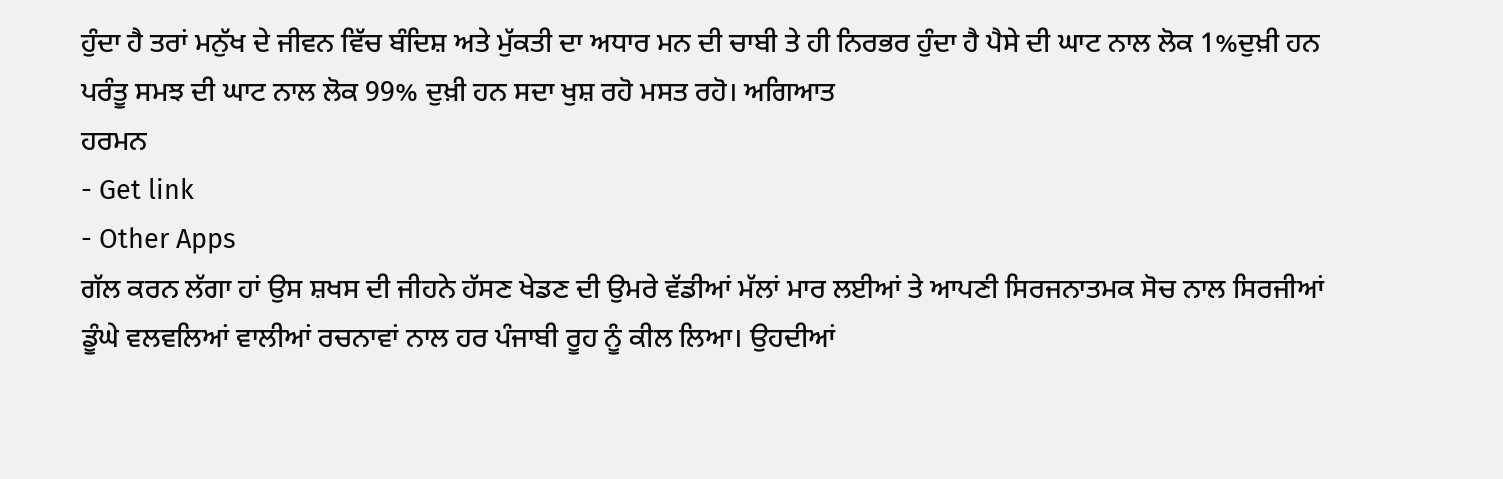ਹੁੰਦਾ ਹੈ ਤਰਾਂ ਮਨੁੱਖ ਦੇ ਜੀਵਨ ਵਿੱਚ ਬੰਦਿਸ਼ ਅਤੇ ਮੁੱਕਤੀ ਦਾ ਅਧਾਰ ਮਨ ਦੀ ਚਾਬੀ ਤੇ ਹੀ ਨਿਰਭਰ ਹੁੰਦਾ ਹੈ ਪੈਸੇ ਦੀ ਘਾਟ ਨਾਲ ਲੋਕ 1%ਦੁਖ਼ੀ ਹਨ ਪਰੰਤੂ ਸਮਝ ਦੀ ਘਾਟ ਨਾਲ ਲੋਕ 99% ਦੁਖ਼ੀ ਹਨ ਸਦਾ ਖੁਸ਼ ਰਹੋ ਮਸਤ ਰਹੋ। ਅਗਿਆਤ
ਹਰਮਨ
- Get link
- Other Apps
ਗੱਲ ਕਰਨ ਲੱਗਾ ਹਾਂ ਉਸ ਸ਼ਖਸ ਦੀ ਜੀਹਨੇ ਹੱਸਣ ਖੇਡਣ ਦੀ ਉਮਰੇ ਵੱਡੀਆਂ ਮੱਲਾਂ ਮਾਰ ਲਈਆਂ ਤੇ ਆਪਣੀ ਸਿਰਜਨਾਤਮਕ ਸੋਚ ਨਾਲ ਸਿਰਜੀਆਂ ਡੂੰਘੇ ਵਲਵਲਿਆਂ ਵਾਲੀਆਂ ਰਚਨਾਵਾਂ ਨਾਲ ਹਰ ਪੰਜਾਬੀ ਰੂਹ ਨੂੰ ਕੀਲ ਲਿਆ। ਉਹਦੀਆਂ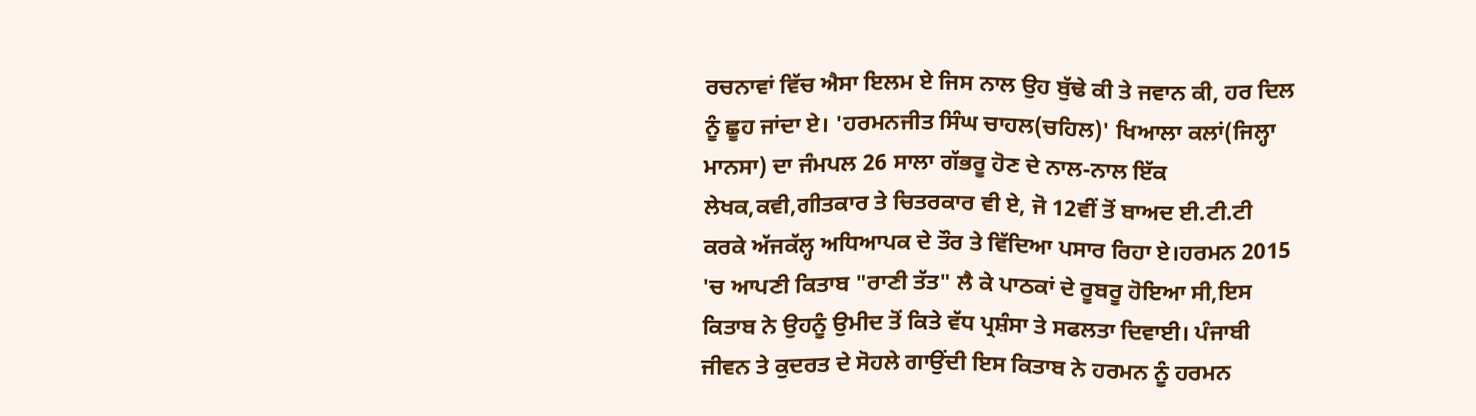ਰਚਨਾਵਾਂ ਵਿੱਚ ਐਸਾ ਇਲਮ ਏ ਜਿਸ ਨਾਲ ਉਹ ਬੁੱਢੇ ਕੀ ਤੇ ਜਵਾਨ ਕੀ, ਹਰ ਦਿਲ ਨੂੰ ਛੂਹ ਜਾਂਦਾ ਏ। 'ਹਰਮਨਜੀਤ ਸਿੰਘ ਚਾਹਲ(ਚਹਿਲ)' ਖਿਆਲਾ ਕਲਾਂ(ਜਿਲ੍ਹਾ ਮਾਨਸਾ) ਦਾ ਜੰਮਪਲ 26 ਸਾਲਾ ਗੱਭਰੂ ਹੋਣ ਦੇ ਨਾਲ-ਨਾਲ ਇੱਕ ਲੇਖਕ,ਕਵੀ,ਗੀਤਕਾਰ ਤੇ ਚਿਤਰਕਾਰ ਵੀ ਏ, ਜੋ 12ਵੀਂ ਤੋਂ ਬਾਅਦ ਈ.ਟੀ.ਟੀ ਕਰਕੇ ਅੱਜਕੱਲ੍ਹ ਅਧਿਆਪਕ ਦੇ ਤੌਰ ਤੇ ਵਿੱਦਿਆ ਪਸਾਰ ਰਿਹਾ ਏ।ਹਰਮਨ 2015 'ਚ ਆਪਣੀ ਕਿਤਾਬ "ਰਾਣੀ ਤੱਤ" ਲੈ ਕੇ ਪਾਠਕਾਂ ਦੇ ਰੂਬਰੂ ਹੋਇਆ ਸੀ,ਇਸ ਕਿਤਾਬ ਨੇ ਉਹਨੂੰ ਉਮੀਦ ਤੋਂ ਕਿਤੇ ਵੱਧ ਪ੍ਰਸ਼ੰਸਾ ਤੇ ਸਫਲਤਾ ਦਿਵਾਈ। ਪੰਜਾਬੀ ਜੀਵਨ ਤੇ ਕੁਦਰਤ ਦੇ ਸੋਹਲੇ ਗਾਉਂਦੀ ਇਸ ਕਿਤਾਬ ਨੇ ਹਰਮਨ ਨੂੰ ਹਰਮਨ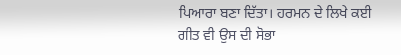ਪਿਆਰਾ ਬਣਾ ਦਿੱਤਾ। ਹਰਮਨ ਦੇ ਲਿਖੇ ਕਈ ਗੀਤ ਵੀ ਉਸ ਦੀ ਸੋਭਾ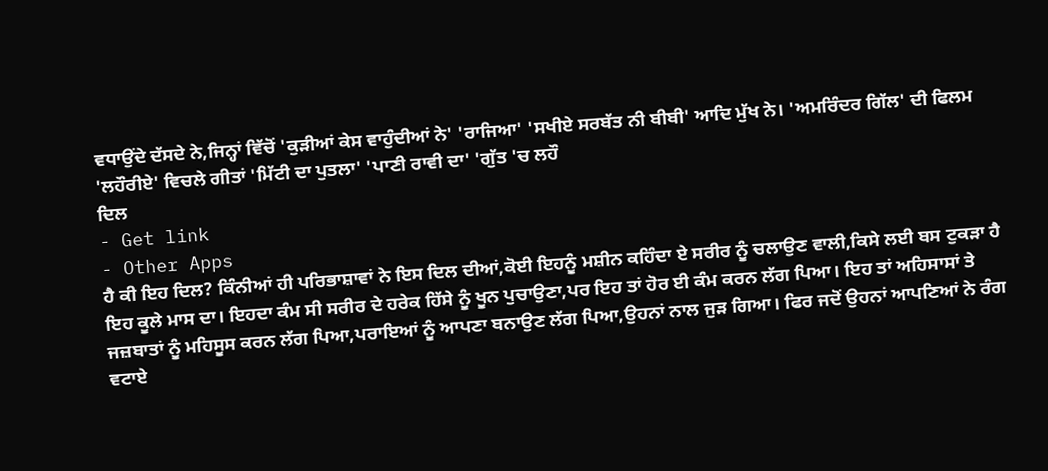ਵਧਾਉਂਦੇ ਦੱਸਦੇ ਨੇ,ਜਿਨ੍ਹਾਂ ਵਿੱਚੋਂ 'ਕੁੜੀਆਂ ਕੇਸ ਵਾਹੁੰਦੀਆਂ ਨੇ' 'ਰਾਜਿਆ' 'ਸਖੀਏ ਸਰਬੱਤ ਨੀ ਬੀਬੀ' ਆਦਿ ਮੁੱਖ ਨੇ। 'ਅਮਰਿੰਦਰ ਗਿੱਲ' ਦੀ ਫਿਲਮ 'ਲਹੌਰੀਏ' ਵਿਚਲੇ ਗੀਤਾਂ 'ਮਿੱਟੀ ਦਾ ਪੁਤਲਾ' 'ਪਾਣੀ ਰਾਵੀ ਦਾ' 'ਗੁੱਤ 'ਚ ਲਹੌ
ਦਿਲ
- Get link
- Other Apps
ਹੈ ਕੀ ਇਹ ਦਿਲ? ਕਿੰਨੀਆਂ ਹੀ ਪਰਿਭਾਸ਼ਾਵਾਂ ਨੇ ਇਸ ਦਿਲ ਦੀਆਂ,ਕੋਈ ਇਹਨੂੰ ਮਸ਼ੀਨ ਕਹਿੰਦਾ ਏ ਸਰੀਰ ਨੂੰ ਚਲਾਉਣ ਵਾਲੀ,ਕਿਸੇ ਲਈ ਬਸ ਟੁਕੜਾ ਹੈ ਇਹ ਕੂਲੇ ਮਾਸ ਦਾ। ਇਹਦਾ ਕੰਮ ਸੀ ਸਰੀਰ ਦੇ ਹਰੇਕ ਹਿੱਸੇ ਨੂੰ ਖੂਨ ਪੁਚਾਉਣਾ,ਪਰ ਇਹ ਤਾਂ ਹੋਰ ਈ ਕੰਮ ਕਰਨ ਲੱਗ ਪਿਆ। ਇਹ ਤਾਂ ਅਹਿਸਾਸਾਂ ਤੇ ਜਜ਼ਬਾਤਾਂ ਨੂੰ ਮਹਿਸੂਸ ਕਰਨ ਲੱਗ ਪਿਆ,ਪਰਾਇਆਂ ਨੂੰ ਆਪਣਾ ਬਨਾਉਣ ਲੱਗ ਪਿਆ,ਉਹਨਾਂ ਨਾਲ ਜੁੜ ਗਿਆ। ਫਿਰ ਜਦੋਂ ਉਹਨਾਂ ਆਪਣਿਆਂ ਨੇ ਰੰਗ ਵਟਾਏ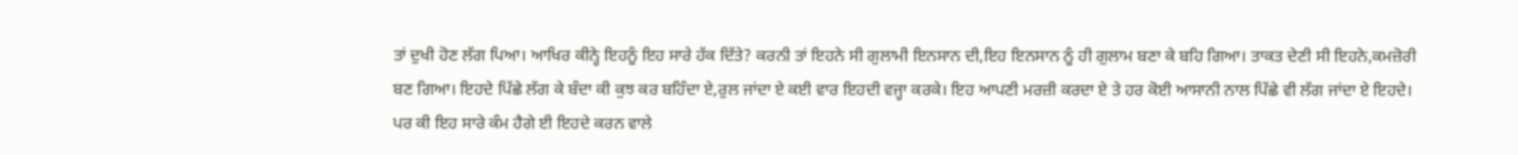ਤਾਂ ਦੁਖੀ ਹੋਣ ਲੱਗ ਪਿਆ। ਆਖਿਰ ਕੀਨ੍ਹੇ ਇਹਨੂੰ ਇਹ ਸਾਰੇ ਹੱਕ ਦਿੱਤੇ? ਕਰਨੀ ਤਾਂ ਇਹਨੇ ਸੀ ਗੁਲਾਮੀ ਇਨਸਾਨ ਦੀ,ਇਹ ਇਨਸਾਨ ਨੂੰ ਹੀ ਗੁਲਾਮ ਬਣਾ ਕੇ ਬਹਿ ਗਿਆ। ਤਾਕਤ ਦੇਣੀ ਸੀ ਇਹਨੇ,ਕਮਜ਼ੋਰੀ ਬਣ ਗਿਆ। ਇਹਦੇ ਪਿੱਛੇ ਲੱਗ ਕੇ ਬੰਦਾ ਕੀ ਕੁਝ ਕਰ ਬਹਿੰਦਾ ਏ,ਰੁਲ ਜਾਂਦਾ ਏ ਕਈ ਵਾਰ ਇਹਦੀ ਵਜ੍ਹਾ ਕਰਕੇ। ਇਹ ਆਪਣੀ ਮਰਜ਼ੀ ਕਰਦਾ ਏ ਤੇ ਹਰ ਕੋਈ ਆਸਾਨੀ ਨਾਲ ਪਿੱਛੇ ਵੀ ਲੱਗ ਜਾਂਦਾ ਏ ਇਹਦੇ। ਪਰ ਕੀ ਇਹ ਸਾਰੇ ਕੰਮ ਹੈਗੇ ਈ ਇਹਦੇ ਕਰਨ ਵਾਲੇ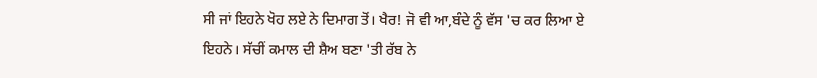ਸੀ ਜਾਂ ਇਹਨੇ ਖੋਹ ਲਏ ਨੇ ਦਿਮਾਗ ਤੋਂ। ਖੈਰ! ਜੋ ਵੀ ਆ,ਬੰਦੇ ਨੂੰ ਵੱਸ 'ਚ ਕਰ ਲਿਆ ਏ ਇਹਨੇ। ਸੱਚੀਂ ਕਮਾਲ ਦੀ ਸ਼ੈਅ ਬਣਾ 'ਤੀ ਰੱਬ ਨੇ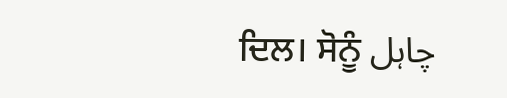ਦਿਲ। ਸੋਨੂੰ چاہل